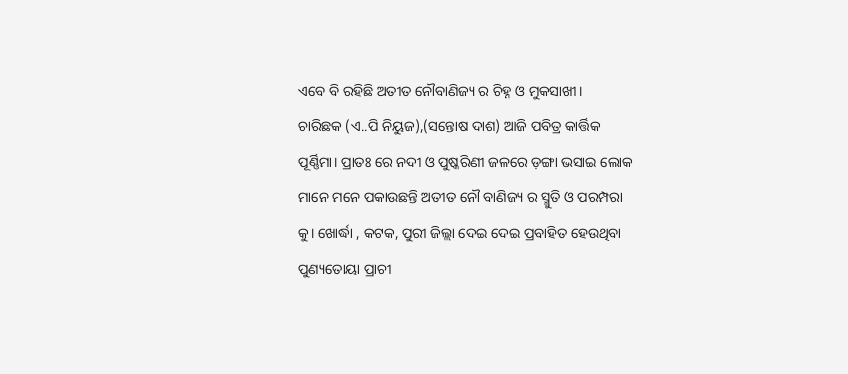ଏବେ ବି ରହିଛି ଅତୀତ ନୌବାଣିଜ୍ୟ ର ଚିହ୍ନ ଓ ମୁକସାଖୀ।
ଚାରିଛକ (ଏ..ପି ନିୟୁଜ),(ସନ୍ତୋଷ ଦାଶ) ଆଜି ପବିତ୍ର କାର୍ତ୍ତିକ ପୂର୍ଣ୍ଣିମା। ପ୍ରାତଃ ରେ ନଦୀ ଓ ପୁଷ୍କରିଣୀ ଜଳରେ ଡ଼ଙ୍ଗା ଭସାଇ ଲୋକ ମାନେ ମନେ ପକାଉଛନ୍ତି ଅତୀତ ନୌ ବାଣିଜ୍ୟ ର ସ୍ମୁତି ଓ ପରମ୍ପରା କୁ। ଖୋର୍ଦ୍ଧା , କଟକ, ପୁରୀ ଜିଲ୍ଲା ଦେଇ ଦେଇ ପ୍ରବାହିତ ହେଉଥିବା ପୁଣ୍ୟତୋୟା ପ୍ରାଚୀ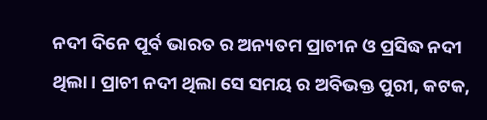ନଦୀ ଦିନେ ପୂର୍ବ ଭାରତ ର ଅନ୍ୟତମ ପ୍ରାଚୀନ ଓ ପ୍ରସିଦ୍ଧ ନଦୀ ଥିଲା। ପ୍ରାଚୀ ନଦୀ ଥିଲା ସେ ସମୟ ର ଅବିଭକ୍ତ ପୁରୀ, କଟକ,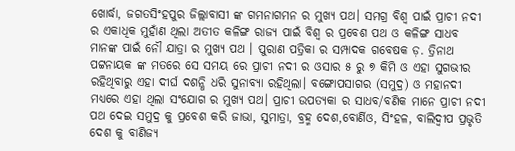ଖୋର୍ଦ୍ଧା, ଜଗତସିଂହପୁର ଜିଲ୍ଲାବାସୀ ଙ୍କ ଗମନାଗମନ ର ମୁଖ୍ୟ ପଥ। ସମଗ୍ର ବିଶ୍ବ ପାଇଁ ପ୍ରାଚୀ ନଦୀ ର ଏକାଧିକ ମୁହାଁଣ ଥିଲା ଅତୀତ କଳିଙ୍ଗ ରାଜ୍ୟ ପାଇଁ ବିଶ୍ବ ର ପ୍ରବେଶ ପଥ ଓ କଳିଙ୍ଗ ସାଧବ ମାନଙ୍କ ପାଇଁ ନୌ ଯାତ୍ରା ର ମୁଖ୍ୟ ପଥ । ପୁରାଣ ପତ୍ରିକା ର ସମ୍ପାଦକ ଗବେଷକ ଡ଼. ତ୍ରିନାଥ ପଟ୍ଟନାୟକ ଙ୍କ ମତରେ ସେ ସମୟ ରେ ପ୍ରାଚୀ ନଦୀ ର ଓସାର ୫ ରୁ ୭ କିମି ଓ ଏହା ସୁଗଭୀର ରହିଥିବାରୁ ଏହା ଦୀର୍ଘ ଦଶନ୍ଧି ଧରି ସୁନାବ୍ୟା ରହିଥିଲା। ବଙ୍ଗୋପସାଗର (ସମୁଦ୍ର) ଓ ମହାନଦୀ ମଧ୍ୟରେ ଏହା ଥିଲା ସଂଯୋଗ ର ମୁଖ୍ୟ ପଥ। ପ୍ରାଚୀ ଉପତ୍ୟକା ର ସାଧବ/ବଣିକ ମାନେ ପ୍ରାଚୀ ନଦୀ ପଥ ଦେଇ ସମୁଦ୍ର କୁ ପ୍ରବେଶ କରି ଜାଭା, ସୁମାତ୍ରା, ବ୍ରହ୍ମ ଦେଶ,ବୋର୍ଣିଓ, ସିଂହଳ, ବାଲିଦ୍ବୀପ ପ୍ରଭୃତି ଦେଶ କୁ ବାଣିଜ୍ୟ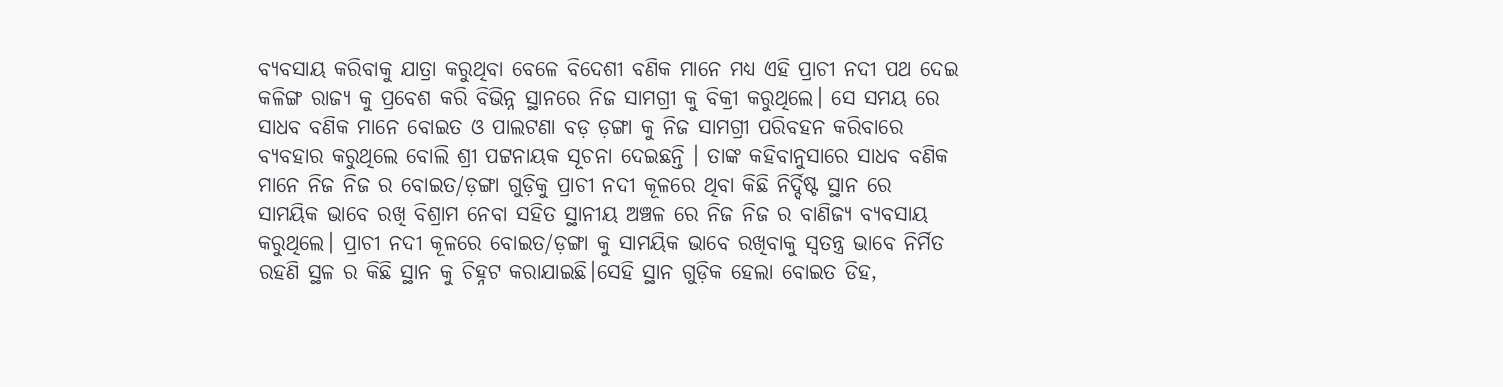ବ୍ୟବସାୟ କରିବାକୁ ଯାତ୍ରା କରୁଥିବା ବେଳେ ବିଦେଶୀ ବଣିକ ମାନେ ମଧ୍ୟ ଏହି ପ୍ରାଚୀ ନଦୀ ପଥ ଦେଇ କଳିଙ୍ଗ ରାଜ୍ୟ କୁ ପ୍ରବେଶ କରି ବିଭିନ୍ନ ସ୍ଥାନରେ ନିଜ ସାମଗ୍ରୀ କୁ ବିକ୍ରୀ କରୁଥିଲେ। ସେ ସମୟ ରେ ସାଧବ ବଣିକ ମାନେ ବୋଇତ ଓ ପାଲଟଣା ବଡ଼ ଡ଼ଙ୍ଗା କୁ ନିଜ ସାମଗ୍ରୀ ପରିବହନ କରିବାରେ ବ୍ୟବହାର କରୁଥିଲେ ବୋଲି ଶ୍ରୀ ପଟ୍ଟନାୟକ ସୂଚନା ଦେଇଛନ୍ତି । ତାଙ୍କ କହିବାନୁସାରେ ସାଧବ ବଣିକ ମାନେ ନିଜ ନିଜ ର ବୋଇତ/ଡ଼ଙ୍ଗା ଗୁଡ଼ିକୁ ପ୍ରାଚୀ ନଦୀ କୂଳରେ ଥିବା କିଛି ନିର୍ଦ୍ଦିଷ୍ଟ ସ୍ଥାନ ରେ ସାମୟିକ ଭାବେ ରଖି ବିଶ୍ରାମ ନେବା ସହିତ ସ୍ଥାନୀୟ ଅଞ୍ଚଳ ରେ ନିଜ ନିଜ ର ବାଣିଜ୍ୟ ବ୍ୟବସାୟ କରୁଥିଲେ। ପ୍ରାଚୀ ନଦୀ କୂଳରେ ବୋଇତ/ଡ଼ଙ୍ଗା କୁ ସାମୟିକ ଭାବେ ରଖିବାକୁ ସ୍ଵତନ୍ତ୍ର ଭାବେ ନିର୍ମିତ ରହଣି ସ୍ଥଳ ର କିଛି ସ୍ଥାନ କୁ ଚିହ୍ନଟ କରାଯାଇଛି।ସେହି ସ୍ଥାନ ଗୁଡ଼ିକ ହେଲା ବୋଇତ ଡିହ,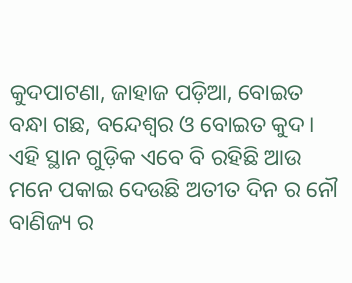କୁଦପାଟଣା, ଜାହାଜ ପଡ଼ିଆ, ବୋଇତ ବନ୍ଧା ଗଛ, ବନ୍ଦେଶ୍ୱର ଓ ବୋଇତ କୁଦ। ଏହି ସ୍ଥାନ ଗୁଡ଼ିକ ଏବେ ବି ରହିଛି ଆଉ ମନେ ପକାଇ ଦେଉଛି ଅତୀତ ଦିନ ର ନୌ ବାଣିଜ୍ୟ ର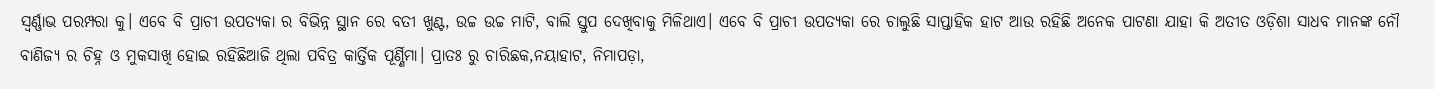ସ୍ବର୍ଣ୍ଣାଭ ପରମ୍ପରା କୁ। ଏବେ ବି ପ୍ରାଚୀ ଉପତ୍ୟକା ର ବିଭିନ୍ନ ସ୍ଥାନ ରେ ବତୀ ଖୁଣ୍ଟ, ଉଚ୍ଚ ଉଚ୍ଚ ମାଟି, ବାଲି ସ୍ତୁପ ଦେଖିବାକୁ ମିଳିଥାଏ। ଏବେ ବି ପ୍ରାଚୀ ଉପତ୍ୟକା ରେ ଚାଲୁଛି ସାପ୍ତାହିକ ହାଟ ଆଉ ରହିଛି ଅନେକ ପାଟଣା ଯାହା କି ଅତୀତ ଓଡ଼ିଶା ସାଧବ ମାନଙ୍କ ନୌ ବାଣିଜ୍ୟ ର ଚିହ୍ନ ଓ ମୁକସାଖି ହୋଇ ରହିଛିଆଜି ଥିଲା ପବିତ୍ର କାର୍ତ୍ତିକ ପୂର୍ଣ୍ଣିମା। ପ୍ରାତଃ ରୁ ଚାରିଛକ,ନୟାହାଟ, ନିମାପଡ଼ା,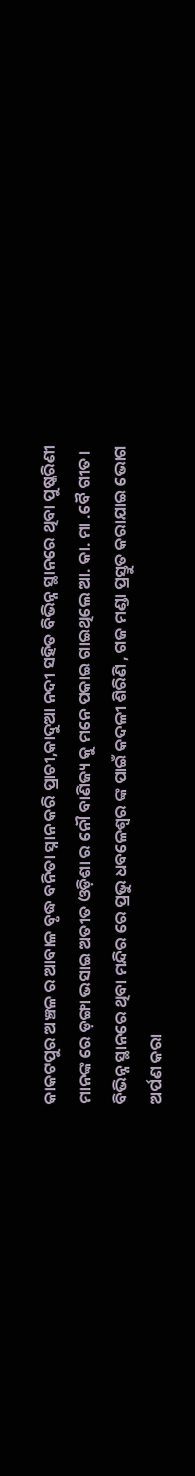କାକଟପୁର ଅଞ୍ଚଳ ର ଆବାଳ ବୃଦ୍ଧ ବନିତା ସ୍ନାନ କରି ପ୍ରାଚୀ,କାଦୁଆ ନଦୀ ସହିତ ବିଭିନ୍ନ ସ୍ଥାନରେ ଥିବା ପୁଷ୍କରିଣୀ ମାନଙ୍କ ରେ ଡ଼ଙ୍ଗା ଭସାଇ ଅତୀତ ଓଡ଼ିଶା ର ନୌ ବାଣିଜ୍ୟ କୁ ମନେ ପକାଇ ଗାଇଥିଲେ ଆ. କା. ମା .ବୈ ଗୀତ। ବିଭିନ୍ନ ସ୍ଥାନରେ ଥିବା ମନ୍ଦିର ରେ ପ୍ରଭୁ ଧବଳେଶ୍ଵର ଙ୍କ ପାଇଁ କଦଳୀ ଶିରିଣି , ଗଜ ମଣ୍ଡା ପ୍ରସ୍ତୁତ କରାଯାଇ ଭୋଗ ଅର୍ପଣ କରା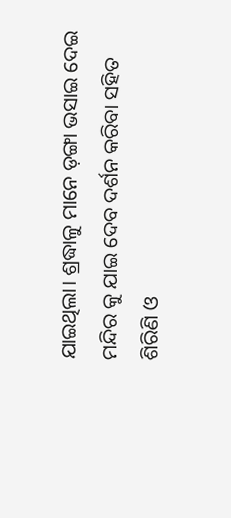ଯାଇଥିଲା। ଶ୍ରଦ୍ଧାଳୁ ମାନେ ଡ଼ଙ୍ଗା ଭସାଇ ଦେଇ ମନ୍ଦିର କୁ ଯାଇ ଦେବ ଦର୍ଶନ କରିବା ସହିତ ଶିରିଣି ଓ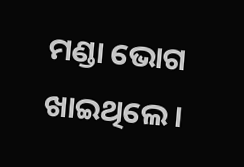ମଣ୍ଡା ଭୋଗ ଖାଇଥିଲେ।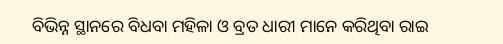ବିଭିନ୍ନ ସ୍ଥାନରେ ବିଧବା ମହିଳା ଓ ବ୍ରତ ଧାରୀ ମାନେ କରିଥିବା ରାଇ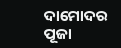ଦାମୋଦର ପୂଜା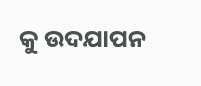କୁ ଉଦଯାପନ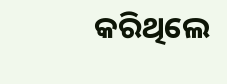କରିଥିଲେ